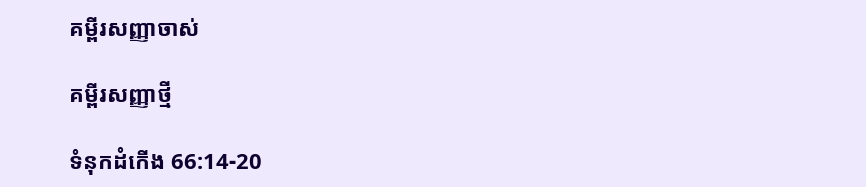គម្ពីរសញ្ញាចាស់

គម្ពីរសញ្ញាថ្មី

ទំនុក‌ដំកើង 66:14-20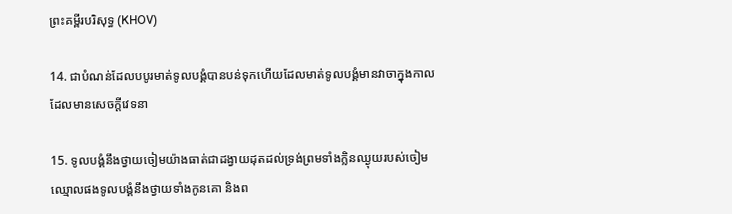ព្រះគម្ពីរបរិសុទ្ធ (KHOV)

14. ជាបំណន់ដែលបបូរមាត់ទូល‌បង្គំបានបន់ទុកហើយដែលមាត់ទូល‌បង្គំមានវាចាក្នុងកាលដែលមានសេចក្ដីវេទនា

15. ទូល‌បង្គំនឹងថ្វាយចៀមយ៉ាងធាត់ជាដង្វាយដុតដល់ទ្រង់ព្រមទាំងក្លិនឈ្ងុយរបស់ចៀមឈ្មោលផងទូល‌បង្គំនឹងថ្វាយទាំងកូនគោ និងព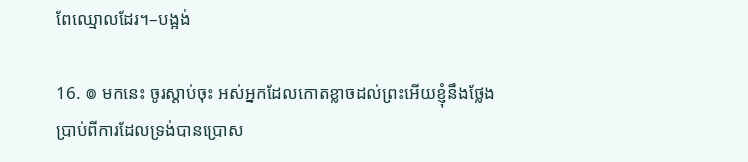ពែឈ្មោលដែរ។–បង្អង់

16. ៙ មកនេះ ចូរស្តាប់ចុះ អស់អ្នកដែលកោត‌ខ្លាចដល់ព្រះអើយខ្ញុំនឹងថ្លែងប្រាប់ពីការដែលទ្រង់បានប្រោស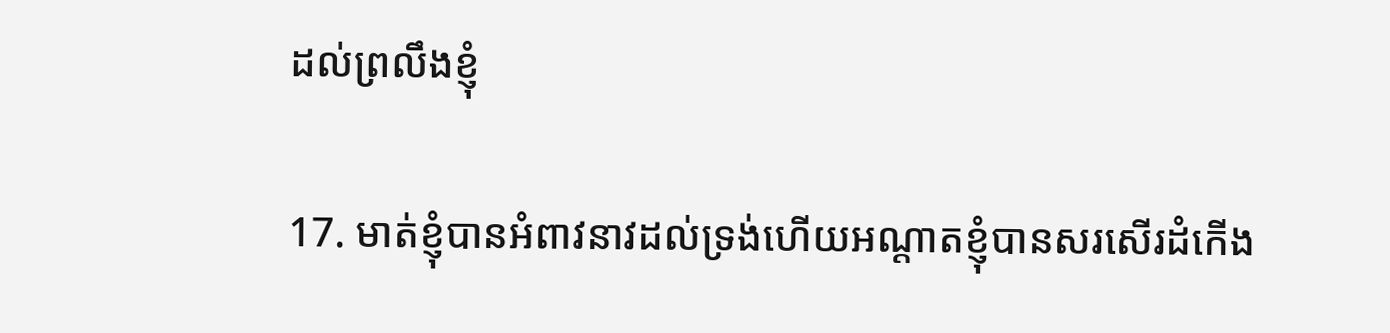ដល់ព្រលឹងខ្ញុំ

17. មាត់ខ្ញុំបានអំពាវ‌នាវដល់ទ្រង់ហើយអណ្តាតខ្ញុំបានសរសើរដំកើង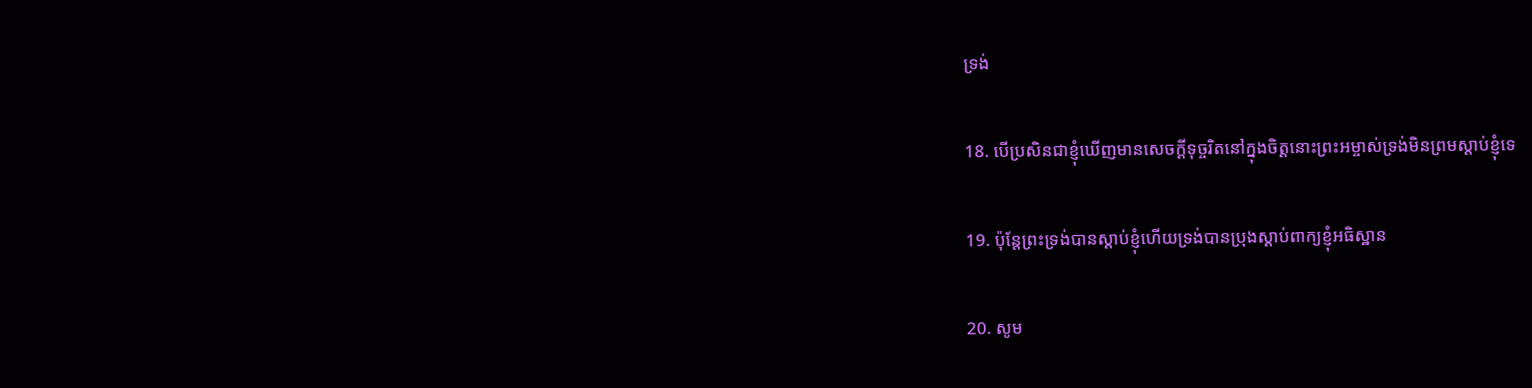ទ្រង់

18. បើប្រសិនជាខ្ញុំឃើញមានសេចក្ដីទុច្ចរិតនៅក្នុងចិត្តនោះព្រះ‌អម្ចាស់ទ្រង់មិនព្រមស្តាប់ខ្ញុំទេ

19. ប៉ុន្តែព្រះទ្រង់បានស្តាប់ខ្ញុំហើយទ្រង់បានប្រុងស្តាប់ពាក្យខ្ញុំអធិស្ឋាន

20. សូម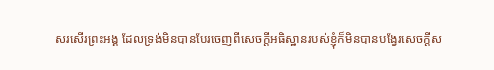សរសើរព្រះ‌អង្គ ដែលទ្រង់មិនបានបែរចេញពីសេចក្ដីអធិស្ឋានរបស់ខ្ញុំក៏មិនបានបង្វែរសេចក្ដីស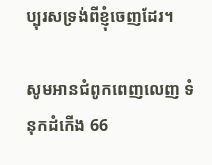ប្បុរសទ្រង់ពីខ្ញុំចេញដែរ។

សូមអានជំពូកពេញលេញ ទំនុក‌ដំកើង 66